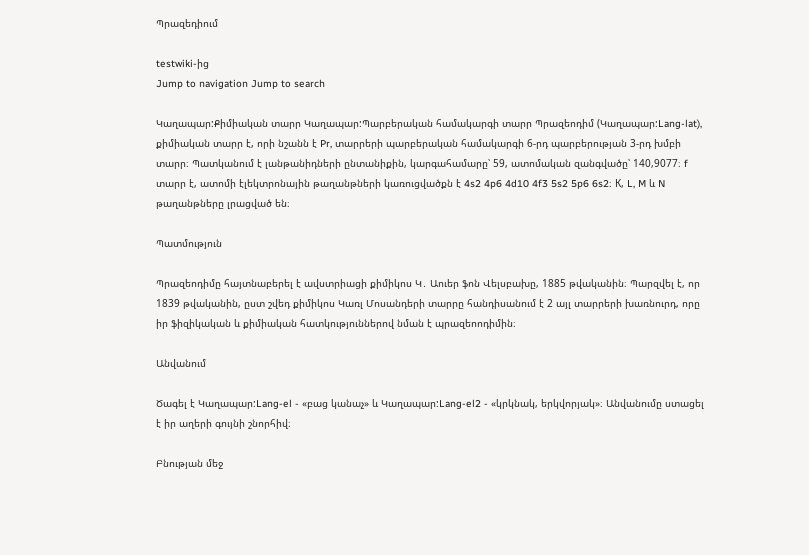Պրազեդիում

testwiki-ից
Jump to navigation Jump to search

Կաղապար:Քիմիական տարր Կաղապար:Պարբերական համակարգի տարր Պրազեոդիմ (Կաղապար:Lang-lat), քիմիական տարր է, որի նշանն է Pr, տարրերի պարբերական համակարգի 6-րդ պարբերության 3-րդ խմբի տարր։ Պատկանում է լանթանիդների ընտանիքին, կարգահամարը՝ 59, ատոմական զանգվածը՝ 140,9077։ f տարր է, ատոմի էլեկտրոնային թաղանթների կառուցվածքն է 4s2 4p6 4d10 4f3 5s2 5p6 6s2։ К, L, M և N թաղանթները լրացված են։

Պատմություն

Պրազեոդիմը հայտնաբերել է ավստրիացի քիմիկոս Կ․ Աուեր ֆոն Վելսբախը, 1885 թվականին։ Պարզվել է, որ 1839 թվականին, ըստ շվեդ քիմիկոս Կառլ Մոսանդերի տարրը հանդիսանում է 2 այլ տարրերի խառնուրդ, որը իր ֆիզիկական և քիմիական հատկություններով նման է պրազեոոդիմին։

Անվանում

Ծագել է Կաղապար:Lang-el - «բաց կանաչ» և Կաղապար:Lang-el2 - «կրկնակ, երկվորյակ»։ Անվանումը ստացել է իր աղերի գույնի շնորհիվ։

Բնության մեջ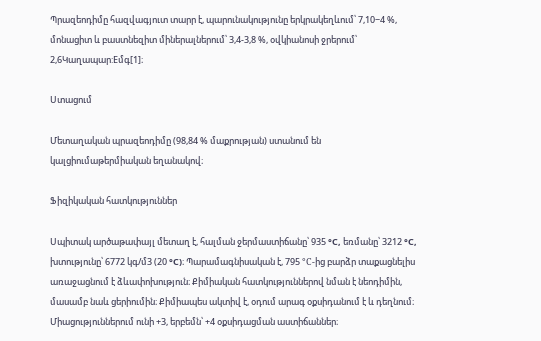Պրազեոդիմը հազվագյուտ տարր է, պարունակությունը երկրակեղևում՝ 7,10−4 %, մոնացիտ և բաստնեզիտ միներալներում՝ 3,4-3,8 %, օվկիանոսի ջրերում՝ 2,6Կաղապար:Eմգ[1]։

Ստացում

Մետաղական պրազեոդիմը (98,84 % մաքրության) ստանում են կալցիումաթերմիական եղանակով։

Ֆիզիկական հատկություններ

Սպիտակ արծաթափայլ մետաղ է, հալման ջերմաստիճանը՝ 935 °С, եռմանը՝ 3212 °С, խտությունը՝ 6772 կգ/մ3 (20 °С)։ Պարամագնիսական է, 795 °C-ից բարձր տաքացնելիս առաջացնում է ձևափոխություն։ Քիմիական հատկություններով նման է նեոդիմին, մասամբ նաև ցերիումին։ Քիմիապես ակտիվ է, օդում արագ օքսիդանում է և դեղնում։ Միացություններում ունի +3, երբեմն՝ +4 օքսիդացման աստիճաններ։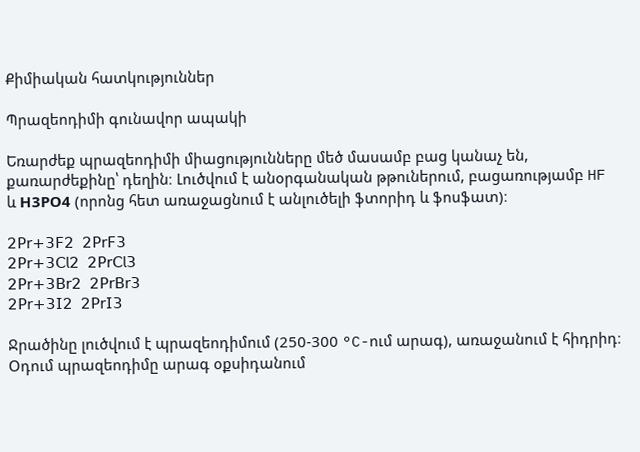Քիմիական հատկություններ

Պրազեոդիմի գունավոր ապակի

Եռարժեք պրազեոդիմի միացությունները մեծ մասամբ բաց կանաչ են, քառարժեքինը՝ դեղին։ Լուծվում է անօրգանական թթուներում, բացառությամբ HF և Н3РO4 (որոնց հետ առաջացնում է անլուծելի ֆտորիդ և ֆոսֆատ)։

𝟤𝖯𝗋+𝟥𝖥𝟤  𝟤𝖯𝗋𝖥𝟥
𝟤𝖯𝗋+𝟥𝖢𝗅𝟤  𝟤𝖯𝗋𝖢𝗅𝟥
𝟤𝖯𝗋+𝟥𝖡𝗋𝟤  𝟤𝖯𝗋𝖡𝗋𝟥
𝟤𝖯𝗋+𝟥𝖨𝟤  𝟤𝖯𝗋𝖨𝟥

Ջրածինը լուծվում է պրազեոդիմում (250-300 °C-ում արագ), առաջանում է հիդրիդ։ Օդում պրազեոդիմը արագ օքսիդանում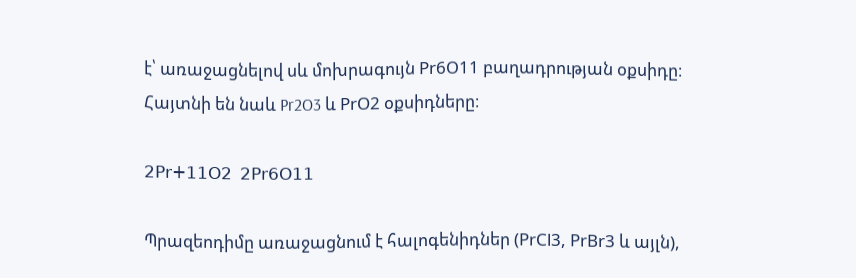է՝ առաջացնելով սև մոխրագույն Рr6О11 բաղադրության օքսիդը։ Հայտնի են նաև Pr2O3 և РrO2 օքսիդները։

𝟤𝖯𝗋+𝟣𝟣𝖮𝟤  𝟤𝖯𝗋𝟨𝖮𝟣𝟣

Պրազեոդիմը առաջացնում է հալոգենիդներ (РrСl3, РrВr3 և այլն),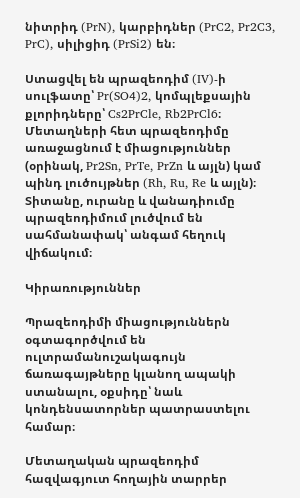նիտրիդ (PrN), կարբիդներ (PrC2, Pr2C3, PrC), սիլիցիդ (PrSi2) են։

Ստացվել են պրազեոդիմ (IV)-ի սուլֆատը՝ Pr(SO4)2, կոմպլեքսային քլորիդները՝ Cs2PrCle, Rb2PrCl6։ Մետաղների հետ պրազեոդիմը առաջացնում է միացություններ (օրինակ, Pr2Sn, PrTe, PrZn և այլն) կամ պինդ լուծույթներ (Rh, Ru, Re և այլն)։ Տիտանը, ուրանը և վանադիումը պրազեոդիմում լուծվում են սահմանափակ՝ անգամ հեղուկ վիճակում։

Կիրառություններ

Պրազեոդիմի միացություններն օգտագործվում են ուլտրամանուշակագույն ճառագայթները կլանող ապակի ստանալու, օքսիդը՝ նաև կոնդենսատորներ պատրաստելու համար։

Մետաղական պրազեոդիմ հազվագյուտ հողային տարրեր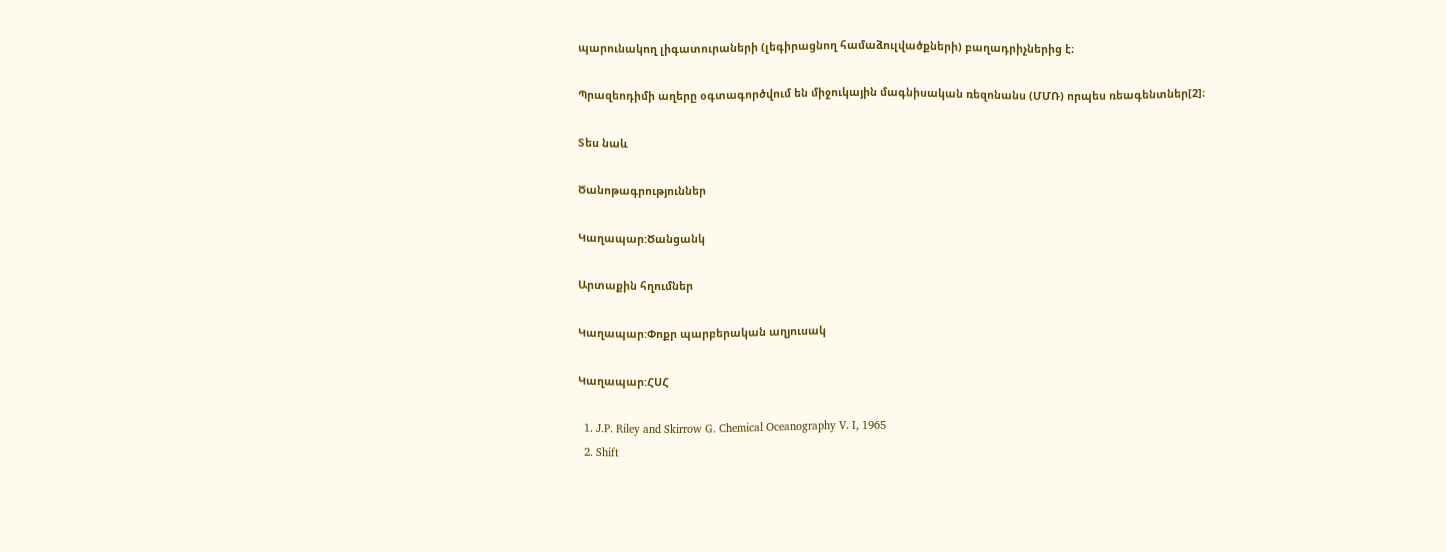պարունակող լիգատուրաների (լեգիրացնող համաձուլվածքների) բաղադրիչներից է։

Պրազեոդիմի աղերը օգտագործվում են միջուկային մագնիսական ռեզոնանս (ՄՄՌ) որպես ռեագենտներ[2]։

Տես նաև

Ծանոթագրություններ

Կաղապար:Ծանցանկ

Արտաքին հղումներ

Կաղապար:Փոքր պարբերական աղյուսակ

Կաղապար:ՀՍՀ

  1. J.P. Riley and Skirrow G. Chemical Oceanography V. I, 1965
  2. Shift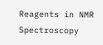Reagents in NMR Spectroscopy